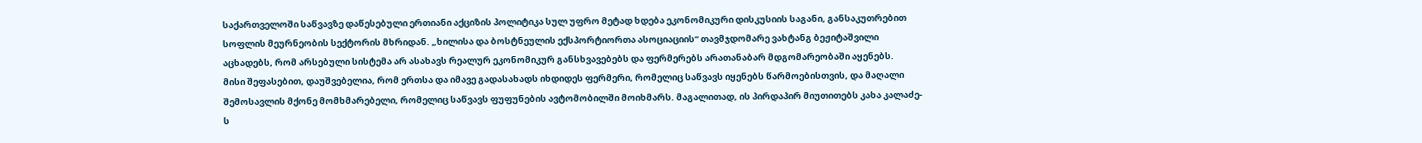საქართველოში საწვავზე დაწესებული ერთიანი აქციზის პოლიტიკა სულ უფრო მეტად ხდება ეკონომიკური დისკუსიის საგანი, განსაკუთრებით სოფლის მეურნეობის სექტორის მხრიდან. „ხილისა და ბოსტნეულის ექსპორტიორთა ასოციაციის“ თავმჯდომარე ვახტანგ ბეჟიტაშვილი აცხადებს, რომ არსებული სისტემა არ ასახავს რეალურ ეკონომიკურ განსხვავებებს და ფერმერებს არათანაბარ მდგომარეობაში აყენებს.
მისი შეფასებით, დაუშვებელია, რომ ერთსა და იმავე გადასახადს იხდიდეს ფერმერი, რომელიც საწვავს იყენებს წარმოებისთვის, და მაღალი შემოსავლის მქონე მომხმარებელი, რომელიც საწვავს ფუფუნების ავტომობილში მოიხმარს. მაგალითად, ის პირდაპირ მიუთითებს კახა კალაძე-ს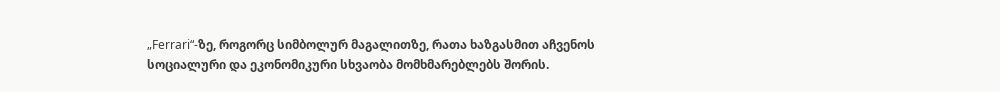„Ferrari“-ზე, როგორც სიმბოლურ მაგალითზე, რათა ხაზგასმით აჩვენოს სოციალური და ეკონომიკური სხვაობა მომხმარებლებს შორის.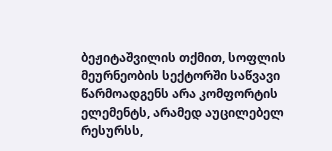ბეჟიტაშვილის თქმით, სოფლის მეურნეობის სექტორში საწვავი წარმოადგენს არა კომფორტის ელემენტს, არამედ აუცილებელ რესურსს,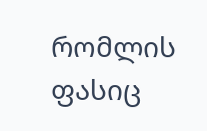რომლის ფასიც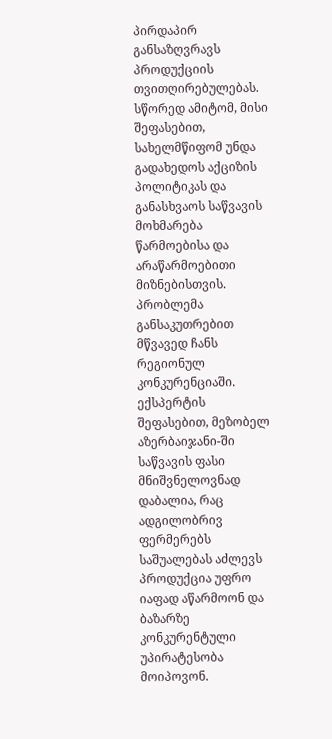პირდაპირ განსაზღვრავს პროდუქციის თვითღირებულებას. სწორედ ამიტომ, მისი შეფასებით, სახელმწიფომ უნდა გადახედოს აქციზის პოლიტიკას და განასხვაოს საწვავის მოხმარება წარმოებისა და არაწარმოებითი მიზნებისთვის.
პრობლემა განსაკუთრებით მწვავედ ჩანს რეგიონულ კონკურენციაში. ექსპერტის შეფასებით, მეზობელ აზერბაიჯანი-ში საწვავის ფასი მნიშვნელოვნად დაბალია, რაც ადგილობრივ ფერმერებს საშუალებას აძლევს პროდუქცია უფრო იაფად აწარმოონ და ბაზარზე კონკურენტული უპირატესობა მოიპოვონ.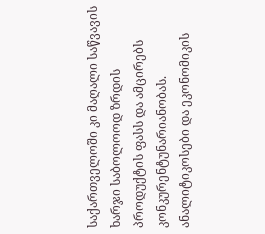საქართველოში კი მაღალი საწვავის ხარჯი საბოლოოდ ზრდის პროდუქტის ფასს და ამცირებს კონკურენტუნარიანობას.
ანალიტიკოსები და ეკონომიკის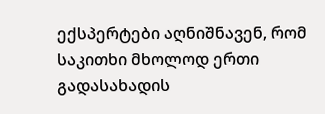ექსპერტები აღნიშნავენ, რომ საკითხი მხოლოდ ერთი გადასახადის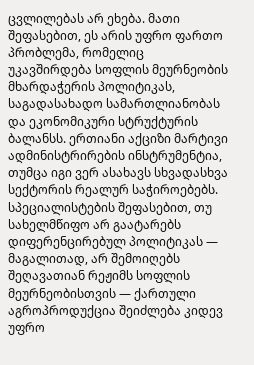ცვლილებას არ ეხება. მათი შეფასებით, ეს არის უფრო ფართო პრობლემა, რომელიც უკავშირდება სოფლის მეურნეობის მხარდაჭერის პოლიტიკას, საგადასახადო სამართლიანობას და ეკონომიკური სტრუქტურის ბალანსს. ერთიანი აქციზი მარტივი ადმინისტრირების ინსტრუმენტია, თუმცა იგი ვერ ასახავს სხვადასხვა სექტორის რეალურ საჭიროებებს.
სპეციალისტების შეფასებით, თუ სახელმწიფო არ გაატარებს დიფერენცირებულ პოლიტიკას — მაგალითად, არ შემოიღებს შეღავათიან რეჟიმს სოფლის მეურნეობისთვის — ქართული აგროპროდუქცია შეიძლება კიდევ უფრო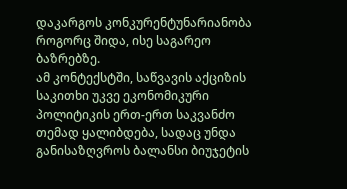დაკარგოს კონკურენტუნარიანობა როგორც შიდა, ისე საგარეო ბაზრებზე.
ამ კონტექსტში, საწვავის აქციზის საკითხი უკვე ეკონომიკური პოლიტიკის ერთ-ერთ საკვანძო თემად ყალიბდება, სადაც უნდა განისაზღვროს ბალანსი ბიუჯეტის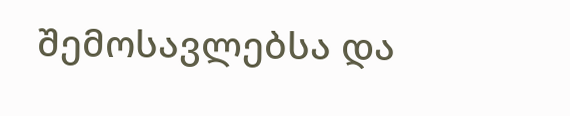შემოსავლებსა და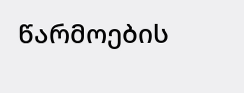წარმოების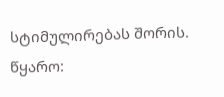სტიმულირებას შორის.
წყარო: